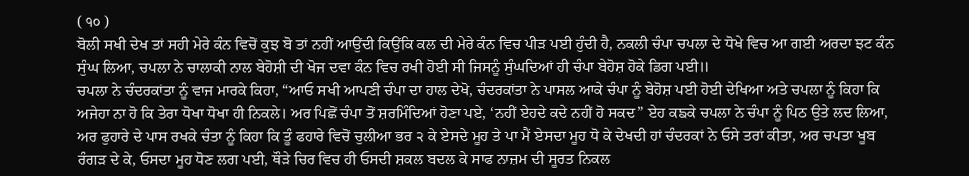( ੧੦ )
ਬੋਲੀ ਸਖੀ ਦੇਖ ਤਾਂ ਸਹੀ ਮੇਰੇ ਕੰਨ ਵਿਚੋਂ ਕੁਝ ਬੋ ਤਾਂ ਨਹੀਂ ਆਉਂਦੀ ਕਿਉਂਕਿ ਕਲ ਦੀ ਮੇਰੇ ਕੰਨ ਵਿਚ ਪੀੜ ਪਈ ਹੁੰਦੀ ਹੈ, ਨਕਲੀ ਚੰਪਾ ਚਪਲਾ ਦੇ ਧੋਖੇ ਵਿਚ ਆ ਗਈ ਅਰਦਾ ਝਟ ਕੰਨ ਸੁੰਘ ਲਿਆ, ਚਪਲਾ ਨੇ ਚਾਲਾਕੀ ਨਾਲ ਬੇਹੋਸ਼ੀ ਦੀ ਖੋਜ ਦਵਾ ਕੰਨ ਵਿਚ ਰਖੀ ਹੋਈ ਸੀ ਜਿਸਨੂੰ ਸੁੰਘਦਿਆਂ ਹੀ ਚੰਪਾ ਬੇਹੋਸ਼ ਹੋਕੇ ਡਿਗ ਪਈ॥
ਚਪਲਾ ਨੇ ਚੰਦਰਕਾਂਤਾ ਨੂੰ ਵਾਜ ਮਾਰਕੇ ਕਿਹਾ, “ਆਓ ਸਖੀ ਆਪਣੀ ਚੰਪਾ ਦਾ ਹਾਲ ਦੇਖੋ, ਚੰਦਰਕਾਂਤਾ ਨੇ ਪਾਸਲ ਆਕੇ ਚੰਪਾ ਨੂੰ ਬੇਹੋਸ਼ ਪਈ ਹੋਈ ਦੇਖਿਆ ਅਤੇ ਚਪਲਾ ਨੂੰ ਕਿਹਾ ਕਿ ਅਜੇਹਾ ਨਾ ਹੋ ਕਿ ਤੇਰਾ ਧੋਖਾ ਧੋਖਾ ਹੀ ਨਿਕਲੇ। ਅਰ ਪਿਛੋਂ ਚੰਪਾ ਤੋਂ ਸ਼ਰਮਿੰਦਿਆਂ ਹੋਣਾ ਪਏ, ‘ਨਹੀਂ ਏਹਦੇ ਕਦੇ ਨਹੀਂ ਹੋ ਸਕਦ” ਏਹ ਕਙਕੇ ਚਪਲਾ ਨੇ ਚੰਪਾ ਨੂੰ ਪਿਠ ਉਤੇ ਲਦ ਲਿਆ, ਅਰ ਫੁਹਾਰੇ ਦੇ ਪਾਸ ਰਖਕੇ ਚੰਤਾ ਨੂੰ ਕਿਹਾ ਕਿ ਤੂੰ ਫਹਾਰੇ ਵਿਚੋਂ ਚੁਲੀਆ ਭਰ ੨ ਕੇ ਏਸਦੇ ਮੂਹ ਤੇ ਪਾ ਮੈਂ ਏਸਦਾ ਮੂਹ ਧੋ ਕੇ ਦੇਖਦੀ ਹਾਂ ਚੰਦਰਕਾਂ ਨੇ ਓਸੇ ਤਰਾਂ ਕੀਤਾ, ਅਰ ਚਪਤਾ ਖੂਬ ਰੰਗੜ ਦੇ ਕੇ, ਓਸਦਾ ਮੂਹ ਧੋਣ ਲਗ ਪਈ, ਥੌੜੇ ਚਿਰ ਵਿਚ ਹੀ ਓਸਦੀ ਸ਼ਕਲ ਬਦਲ ਕੇ ਸਾਫ ਨਾਜ਼ਮ ਦੀ ਸੂਰਤ ਨਿਕਲ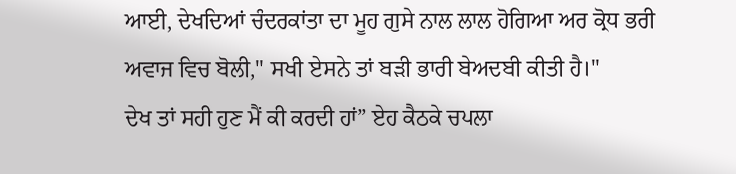ਆਈ, ਦੇਖਦਿਆਂ ਚੰਦਰਕਾਂਤਾ ਦਾ ਮੂਹ ਗੁਸੇ ਨਾਲ ਲਾਲ ਹੋਗਿਆ ਅਰ ਕ੍ਰੋਧ ਭਰੀ ਅਵਾਜ ਵਿਚ ਬੋਲੀ," ਸਖੀ ਏਸਨੇ ਤਾਂ ਬੜੀ ਭਾਰੀ ਬੇਅਦਬੀ ਕੀਤੀ ਹੈ।"
ਦੇਖ ਤਾਂ ਸਹੀ ਹੁਣ ਮੈਂ ਕੀ ਕਰਦੀ ਹਾਂ” ਏਹ ਕੈਠਕੇ ਚਪਲਾ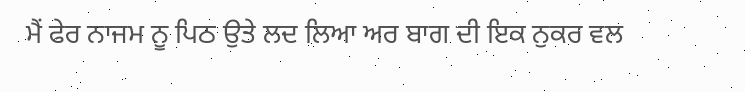ਮੈਂ ਫੇਰ ਨਾਜਮ ਨੂ ਪਿਠ ਉਤੇ ਲਦ ਲਿਆ ਅਰ ਬਾਗ ਦੀ ਇਕ ਨੁਕਰ ਵਲ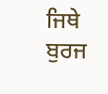ਜਿਥੇ ਬੁਰਜ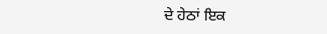ਦੇ ਹੇਠਾਂ ਇਕ